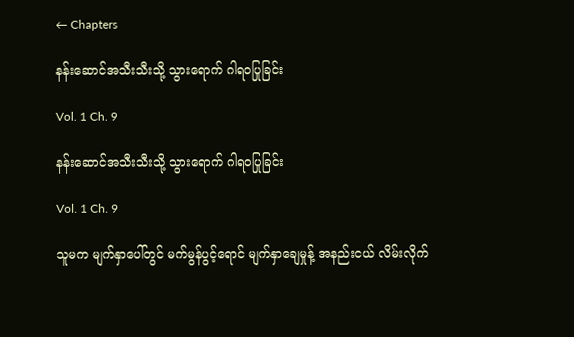← Chapters

နန်းဆောင်အသီးသီးသို့ သွားရောက် ဂါရဝပြုခြင်း

Vol. 1 Ch. 9

နန်းဆောင်အသီးသီးသို့ သွားရောက် ဂါရဝပြုခြင်း

Vol. 1 Ch. 9

သူမက မျက်နှာပေါ်တွင် မက်မွန်ပွင့်ရောင် မျက်နှာချေမှုန့် အနည်းငယ် လိမ်းလိုက်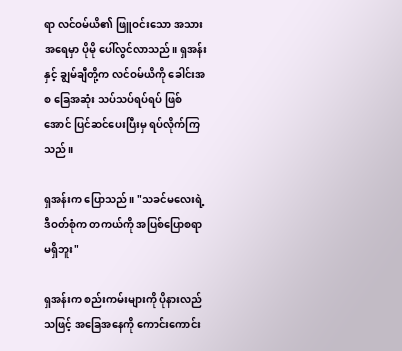ရာ လင်ဝမ်ယိ၏ ဖြူဝင်းသော အသားအရေမှာ ပိုမို ပေါ်လွင်လာသည်။ ရှအန်းနှင့် ချွမ်ချီတို့က လင်ဝမ်ယိကို ခေါင်းအစ ခြေအဆုံး သပ်သပ်ရပ်ရပ် ဖြစ်အောင် ပြင်ဆင်ပေးပြီးမှ ရပ်လိုက်ကြသည်။

ရှအန်းက ပြောသည်။ "သခင်မလေးရဲ့ ဒီဝတ်စုံက တကယ်ကို အပြစ်ပြောစရာ မရှိဘူး"

ရှအန်းက စည်းကမ်းများကို ပိုနားလည်သဖြင့် အခြေအနေကို ကောင်းကောင်း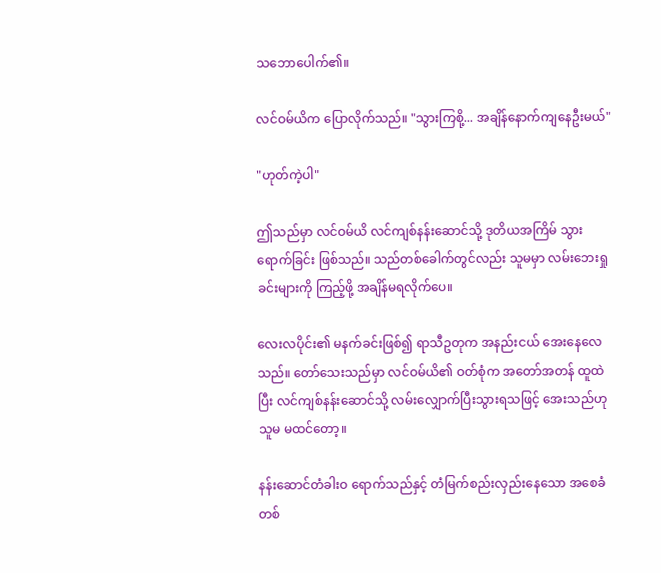သဘောပေါက်၏။

လင်ဝမ်ယိက ပြောလိုက်သည်။ "သွားကြစို့... အချိန်နောက်ကျနေဦးမယ်"

"ဟုတ်ကဲ့ပါ"

ဤသည်မှာ လင်ဝမ်ယိ လင်ကျစ်နန်းဆောင်သို့ ဒုတိယအကြိမ် သွားရောက်ခြင်း ဖြစ်သည်။ သည်တစ်ခေါက်တွင်လည်း သူမမှာ လမ်းဘေးရှုခင်းများကို ကြည့်ဖို့ အချိန်မရလိုက်ပေ။

လေးလပိုင်း၏ မနက်ခင်းဖြစ်၍ ရာသီဥတုက အနည်းငယ် အေးနေလေသည်။ တော်သေးသည်မှာ လင်ဝမ်ယိ၏ ဝတ်စုံက အတော်အတန် ထူထဲပြီး လင်ကျစ်နန်းဆောင်သို့ လမ်းလျှောက်ပြီးသွားရသဖြင့် အေးသည်ဟု သူမ မထင်တော့။

နန်းဆောင်တံခါးဝ ရောက်သည်နှင့် တံမြက်စည်းလှည်းနေသော အစေခံတစ်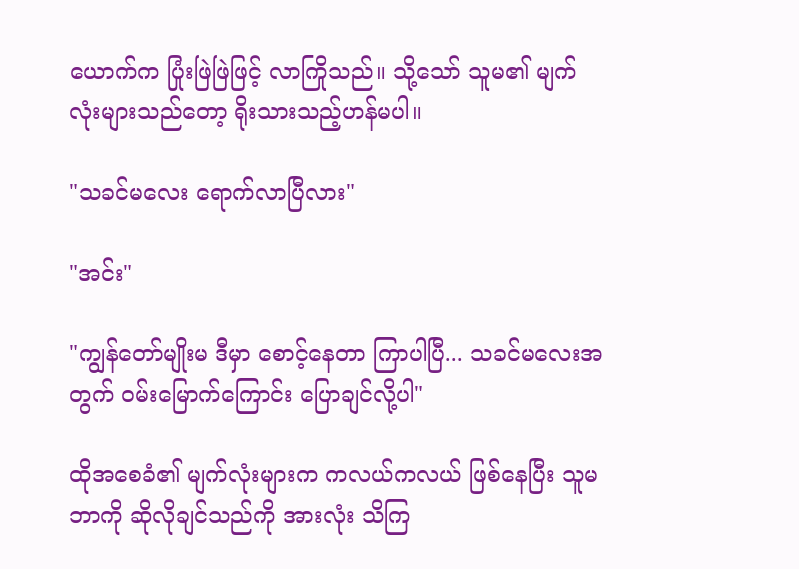ယောက်က ပြုံးဖြဲဖြဲဖြင့် လာကြိုသည်။ သို့သော် သူမ၏ မျက်လုံးများသည်တော့ ရိုးသားသည့်ဟန်မပါ။

"သခင်မလေး ရောက်လာပြီလား"

"အင်း"

"ကျွန်တော်မျိုးမ ဒီမှာ စောင့်နေတာ ကြာပါပြီ... သခင်မလေးအတွက် ဝမ်းမြောက်ကြောင်း ပြောချင်လို့ပါ"

ထိုအစေခံ၏ မျက်လုံးများက ကလယ်ကလယ် ဖြစ်နေပြီး သူမ ဘာကို ဆိုလိုချင်သည်ကို အားလုံး သိကြ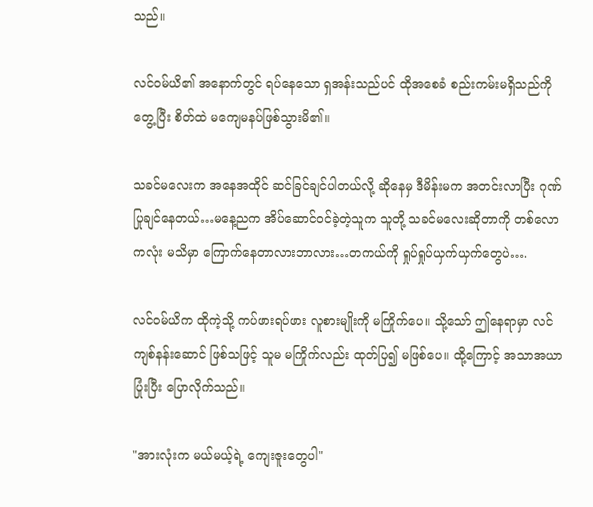သည်။

လင်ဝမ်ယိ၏ အနောက်တွင် ရပ်နေသော ရှအန်းသည်ပင် ထိုအစေခံ စည်းကမ်းမရှိသည်ကို တွေ့ပြီး စိတ်ထဲ မကျေမနပ်ဖြစ်သွားမိ၏။

သခင်မ‌လေးက အနေအထိုင် ဆင်ခြင်ချင်ပါတယ်လို့ ဆိုနေမှ ဒီမိန်းမက အတင်းလာပြီး ဂုဏ်ပြုချင်နေတယ်…မနေ့ညက အိပ်ဆောင်ဝင်ခဲ့တဲ့သူက သူတို့ သခင်မလေးဆိုတာကို တစ်လောကလုံး မသိမှာ ကြောက်နေတာလားဘာလား…တကယ်ကို ရှုပ်ရှုပ်ယှက်ယှက်တွေပဲ….

လင်ဝမ်ယိက ထိုကဲ့သို့ ကပ်ဖားရပ်ဖား လူစားမျိုးကို မကြိုက်ပေ။ သို့သော် ဤနေရာမှာ လင်ကျစ်နန်းဆောင် ဖြစ်သဖြင့် သူမ မကြိုက်လည်း ထုတ်ပြ၍ မဖြစ်ပေ။ ထို့ကြောင့် အသာအယာ ပြုံးပြီး ပြောလိုက်သည်။

"အားလုံးက မယ်မယ့်ရဲ့ ကျေးဇူးတွေပါ"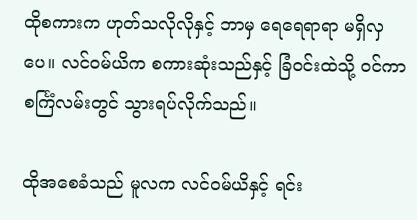ထိုစကားက ဟုတ်သလိုလိုနှင့် ဘာမှ ရေရေရာရာ မရှိလှပေ။ လင်ဝမ်ယိက စကားဆုံးသည်နှင့် ခြံဝင်းထဲသို့ ဝင်ကာ စင်္ကြံလမ်းတွင် သွားရပ်လိုက်သည်။

ထိုအစေခံသည် မူလက လင်ဝမ်ယိနှင့် ရင်း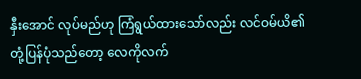နှီးအောင် လုပ်မည်ဟု ကြံရွယ်ထားသော်လည်း လင်ဝမ်ယိ၏ တုံ့ပြန်ပုံသည်တော့ လေကိုလက်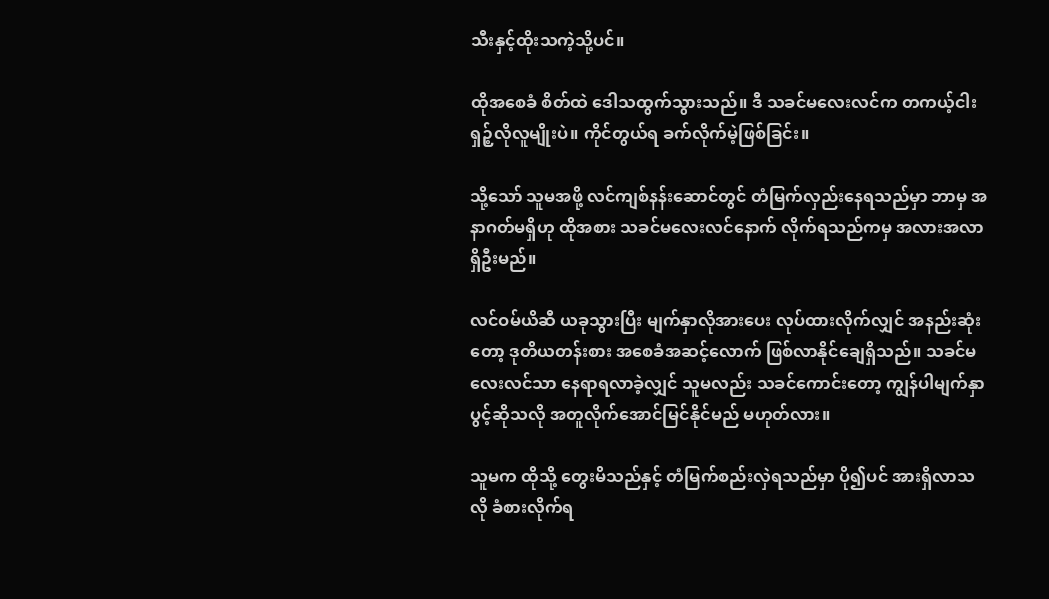သီးနှင့်ထိုးသကဲ့သို့ပင်။

ထိုအစေခံ စိတ်ထဲ ဒေါသထွက်သွားသည်။ ဒီ သခင်မလေးလင်က တကယ့်ငါးရှဉ့်လိုလူမျိုးပဲ။ ကိုင်တွယ်ရ ခက်လိုက်မဲ့ဖြစ်ခြင်း။

သို့သော် သူမအဖို့ လင်ကျစ်နန်းဆောင်တွင် တံမြက်လှည်းနေရသည်မှာ ဘာမှ အနာဂတ်မရှိဟု ထိုအစား သခင်မလေးလင်နောက် လိုက်ရသည်ကမှ အလားအလာ ရှိဦးမည်။

လင်ဝမ်ယိဆီ ယခုသွားပြီး မျက်နှာလိုအားပေး လုပ်ထားလိုက်လျှင် အနည်းဆုံးတော့ ဒုတိယတန်းစား အစေခံအဆင့်လောက် ဖြစ်လာနိုင်ချေရှိသည်။ သခင်မလေးလင်သာ နေရာရလာခဲ့လျှင် သူမလည်း သခင်ကောင်းတော့ ကျွန်ပါမျက်နှာပွင့်ဆိုသလို အတူလိုက်အောင်မြင်နိုင်မည် မဟုတ်လား။

သူမက ထိုသို့ တွေးမိသည်နှင့် တံမြက်စည်းလှဲရသည်မှာ ပို၍ပင် အားရှိလာသလို ခံစားလိုက်ရ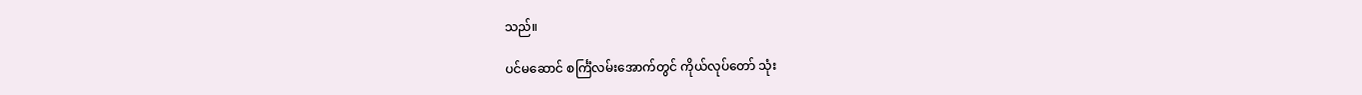သည်။

ပင်မဆောင် စင်္ကြံလမ်းအောက်တွင် ကိုယ်လုပ်တော် သုံး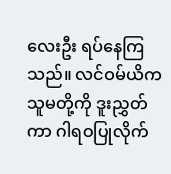လေးဦး ရပ်နေကြသည်။ လင်ဝမ်ယိက သူမတို့ကို ဒူးညွှတ်ကာ ဂါရဝပြုလိုက်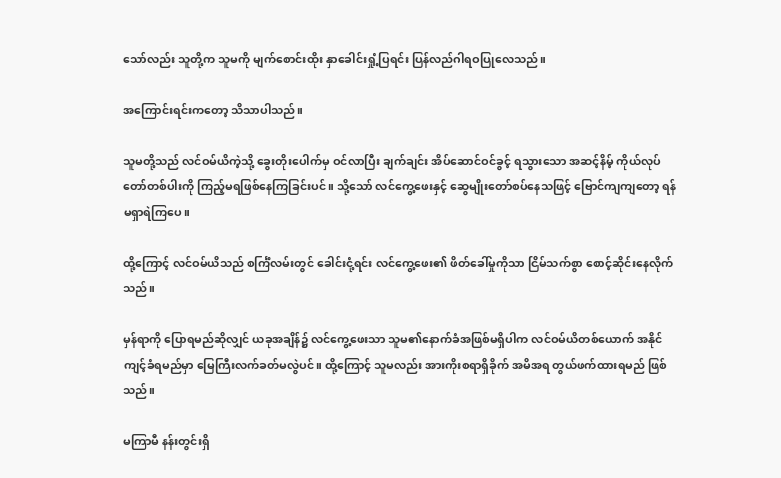သော်လည်း သူတို့က သူမကို မျက်စောင်းထိုး နှာခေါင်းရှုံ့ပြရင်း ပြန်လည်ဂါရဝပြုလေသည်။

အကြောင်းရင်းကတော့ သိသာပါသည်။

သူမတို့သည် လင်ဝမ်ယိကဲ့သို့ ခွေးတိုးပေါက်မှ ဝင်လာပြီး ချက်ချင်း အိပ်ဆောင်ဝင်ခွင့် ရသွားသော အဆင့်နိမ့် ကိုယ်လုပ်တော်တစ်ပါးကို ကြည့်မရဖြစ်နေကြခြင်းပင်။ သို့သော် လင်ကွေ့ဖေးနှင့် ဆွေမျိုးတော်စပ်နေသဖြင့် ဗြောင်ကျကျတော့ ရန်မရှာရဲကြပေ။

ထို့ကြောင့် လင်ဝမ်ယိသည် စင်္ကြံလမ်းတွင် ခေါင်းငုံ့ရင်း လင်ကွေ့ဖေး၏ ဖိတ်ခေါ်မှုကိုသာ ငြိမ်သက်စွာ စောင့်ဆိုင်းနေလိုက်သည်။

မှန်ရာကို ပြောရမည်ဆိုလျှင် ယခုအချိန်၌ လင်ကွေ့ဖေးသာ သူမ၏နောက်ခံအဖြစ်မရှိပါက လင်ဝမ်ယိတစ်ယောက် အနိုင်ကျင့်ခံရမည်မှာ မြေကြီးလက်ခတ်မလွဲပင်။ ထို့ကြောင့် သူမလည်း အားကိုးစရာရှိခိုက် အမိအရ တွယ်ဖက်ထားရမည် ဖြစ်သည်။

မကြာမီ နန်းတွင်းရှိ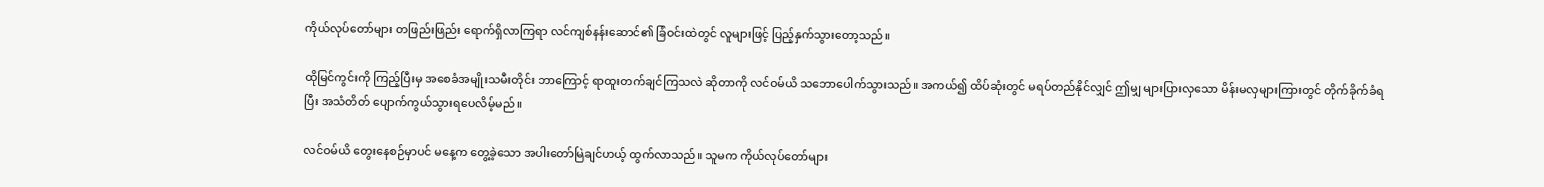ကိုယ်လုပ်တော်များ တဖြည်းဖြည်း ရောက်ရှိလာကြရာ လင်ကျစ်နန်းဆောင်၏ ခြံဝင်းထဲတွင် လူများဖြင့် ပြည့်နှက်သွားတော့သည်။

ထိုမြင်ကွင်းကို ကြည့်ပြီးမှ အစေခံအမျိုးသမီးတိုင်း ဘာကြောင့် ရာထူးတက်ချင်ကြသလဲ ဆိုတာကို လင်ဝမ်ယိ သဘောပေါက်သွားသည်။ အကယ်၍ ထိပ်ဆုံးတွင် မရပ်တည်နိုင်လျှင် ဤမျှ များပြားလှသော မိန်းမလှများကြားတွင် တိုက်ခိုက်ခံရပြီး အသံတိတ် ပျောက်ကွယ်သွားရပေလိမ့်မည်။

လင်ဝမ်ယိ တွေးနေစဉ်မှာပင် မနေ့က တွေ့ခဲ့သော အပါးတော်မြဲချင်ဟယ့် ထွက်လာသည်။ သူမက ကိုယ်လုပ်တော်များ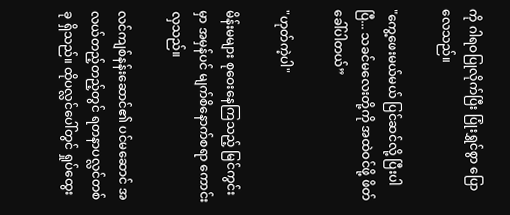ကို ဂါရဝပြုလိုက်ပြီး ပြုံးရွှင်စွာ ပြောလေသည်။

"ကွေ့ဖေးမယ်မယ် ပြင်ဆင်လို့ ပြီးပါပြီ... သခင်မလေးတို့ကို အထဲဝင်ဖို့ ဖိတ်ခေါ်ပါတယ်”

"ဟုတ်ကဲ့ပါ"

မိန်းမများ စုဝေးနေကြသည့် မြင်ကွင်းမှာ အမှန်ပင် မျက်စိနောက်စရာ ကောင်းလှသည်။

လင်ကျစ်နန်းဆောင်၏ ပင်မဆောင် အလယ်တည့်တည့်တွင် ရတနာပလ္လင်တစ်ခု ရှိသည်။ ထိုပလ္လင်ပေါ်တွင် ရှုပ်ထွေး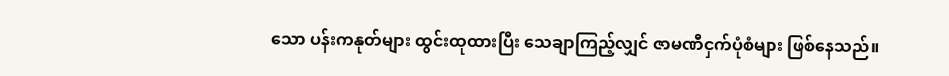သော ပန်းကနုတ်များ ထွင်းထုထားပြီး သေချာကြည့်လျှင် ဇာမဏီငှက်ပုံစံများ ဖြစ်နေသည်။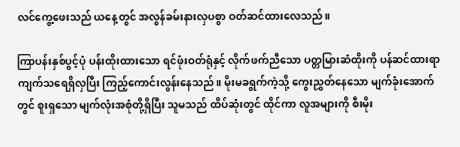လင်ကွေ့ဖေးသည် ယနေ့တွင် အလွန်ခမ်းနားလှပစွာ ဝတ်ဆင်ထားလေသည်။

ကြာပန်းနှစ်ပွင့်ပုံ ပန်းထိုးထားသော ရင်ဖုံးဝတ်ရုံနှင့် လိုက်ဖက်ညီသော ပတ္တမြားဆံထိုးကို ပန်ဆင်ထားရာ ကျက်သရေရှိလှပြီး ကြည့်ကောင်းလွန်းနေသည်။ မိုးမခရွက်ကဲ့သို့ ကွေးညွှတ်နေသော မျက်ခုံးအောက်တွင် စူးရှသော မျက်လုံးအစုံတို့ရှိပြီး သူမသည် ထိပ်ဆုံးတွင် ထိုင်ကာ လူအများကို စီးမိုး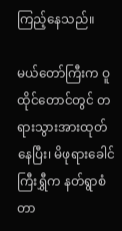ကြည့်နေသည်။

မယ်တော်ကြီးက ဝူထိုင်တောင်တွင် တရားသွားအားထုတ်နေပြီး၊ မိဖုရားခေါင်ကြီးရွှီက နတ်ရွာစံတာ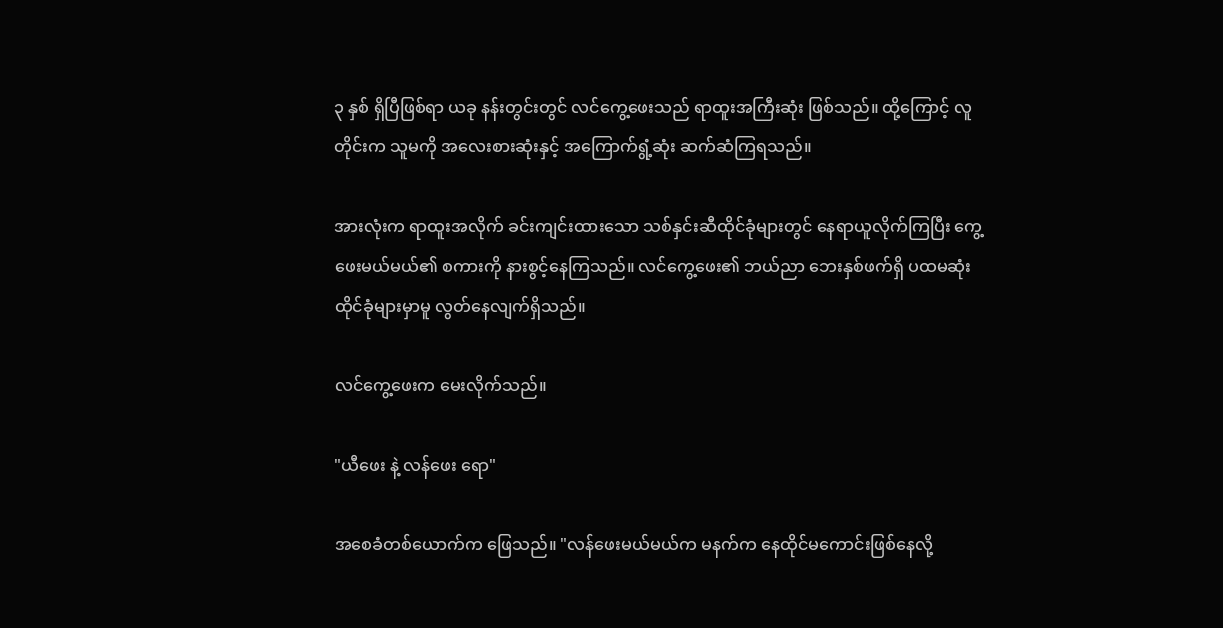၃ နှစ် ရှိပြီဖြစ်ရာ ယခု နန်းတွင်းတွင် လင်ကွေ့ဖေးသည် ရာထူးအကြီးဆုံး ဖြစ်သည်။ ထို့ကြောင့် လူတိုင်းက သူမကို အလေးစားဆုံးနှင့် အကြောက်ရွံ့ဆုံး ဆက်ဆံကြရသည်။

အားလုံးက ရာထူးအလိုက် ခင်းကျင်းထားသော သစ်နှင်းဆီထိုင်ခုံများတွင် နေရာယူလိုက်ကြပြီး ကွေ့ဖေးမယ်မယ်၏ စကားကို နားစွင့်နေကြသည်။ လင်ကွေ့ဖေး၏ ဘယ်ညာ ဘေးနှစ်ဖက်ရှိ ပထမဆုံး ထိုင်ခုံများမှာမူ လွတ်နေလျက်ရှိသည်။

လင်ကွေ့ဖေးက မေးလိုက်သည်။

"ယီဖေး နဲ့ လန်ဖေး ရော"

အစေခံတစ်ယောက်က ဖြေသည်။ "လန်ဖေးမယ်မယ်က မနက်က နေထိုင်မကောင်းဖြစ်နေလို့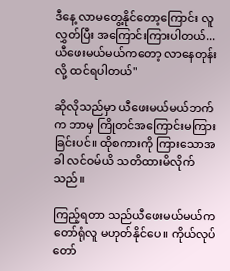ဒီနေ့ လာမတွေ့နိုင်တော့ကြောင်း လူလွှတ်ပြီး အကြောင်းကြားပါတယ်... ယီဖေးမယ်မယ်ကတော့ လာနေတုန်းလို့ ထင်ရပါတယ်"

ဆိုလိုသည်မှာ ယီဖေးမယ်မယ်ဘက်က ဘာမှ ကြိုတင်အကြောင်းမကြားခြင်းပင်။ ထိုစကားကို ကြားသောအခါ လင်ဝမ်ယိ သတိထားမိလိုက်သည်။

ကြည့်ရတာ သည်ယီဖေးမယ်မယ်က တော်ရုံလူ မဟုတ်နိုင်ပေ။ ကိုယ်လုပ်တော်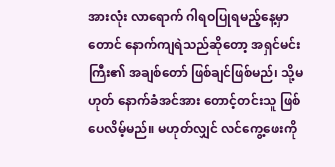အားလုံး လာရောက် ဂါရဝပြုရမည့်နေ့မှာတောင် နောက်ကျရဲသည်ဆိုတော့ အရှင်မင်းကြီး၏ အချစ်တော် ဖြစ်ချင်ဖြစ်မည်၊ သို့မဟုတ် နောက်ခံအင်အား တောင့်တင်းသူ ဖြစ်ပေလိမ့်မည်။ မဟုတ်လျှင် လင်ကွေ့ဖေးကို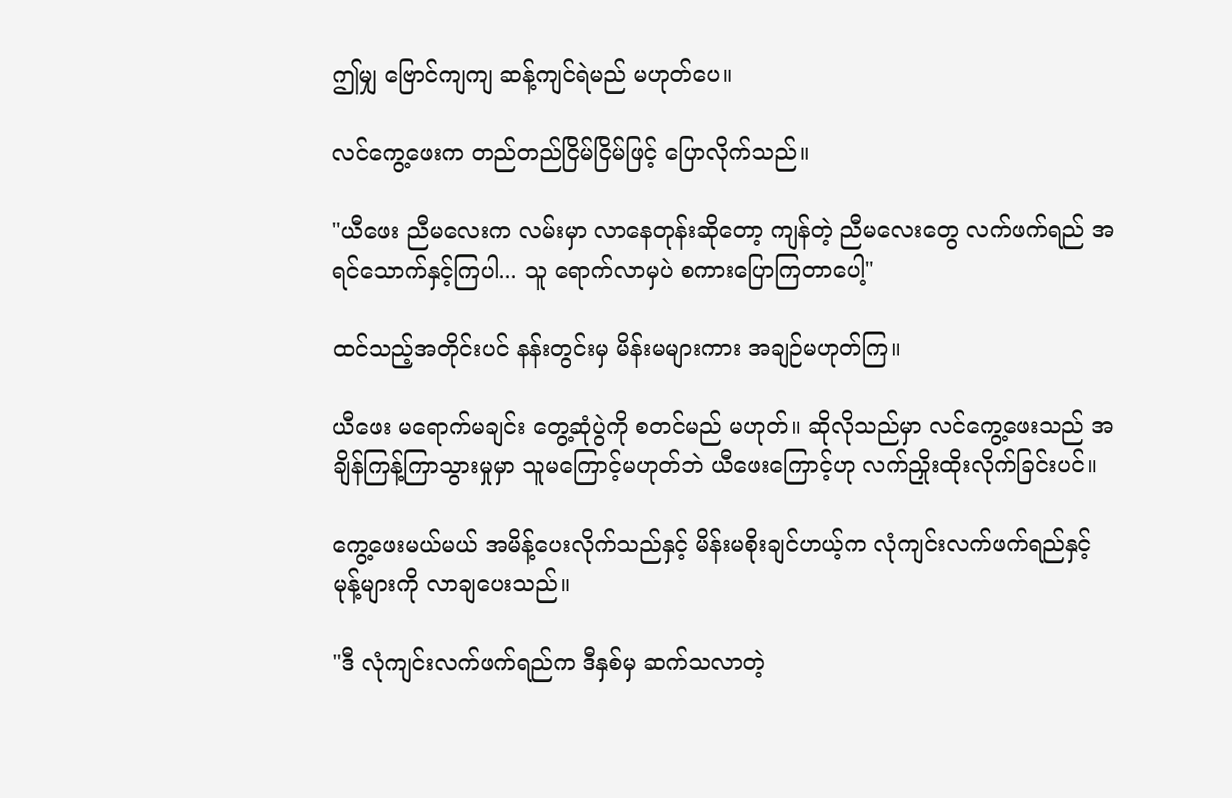ဤမျှ ဗြောင်ကျကျ ဆန့်ကျင်ရဲမည် မဟုတ်ပေ။

လင်ကွေ့ဖေးက တည်တည်ငြိမ်ငြိမ်ဖြင့် ပြောလိုက်သည်။

"ယီဖေး ညီမလေးက လမ်းမှာ လာနေတုန်းဆိုတော့ ကျန်တဲ့ ညီမလေးတွေ လက်ဖက်ရည် အရင်သောက်နှင့်ကြပါ... သူ ရောက်လာမှပဲ စကားပြောကြတာပေါ့"

ထင်သည့်အတိုင်းပင် နန်းတွင်းမှ မိန်းမများကား အချဉ်မဟုတ်ကြ။

ယီဖေး မရောက်မချင်း တွေ့ဆုံပွဲကို စတင်မည် မဟုတ်။ ဆိုလိုသည်မှာ လင်ကွေ့ဖေးသည် အချိန်ကြန့်ကြာသွားမှုမှာ သူမကြောင့်မဟုတ်ဘဲ ယီဖေးကြောင့်ဟု လက်ညှိုးထိုးလိုက်ခြင်းပင်။

ကွေ့ဖေးမယ်မယ် အမိန့်ပေးလိုက်သည်နှင့် မိန်းမစိုးချင်ဟယ့်က လုံကျင်းလက်ဖက်ရည်နှင့် မုန့်များကို လာချပေးသည်။

"ဒီ လုံကျင်းလက်ဖက်ရည်က ဒီနှစ်မှ ဆက်သလာတဲ့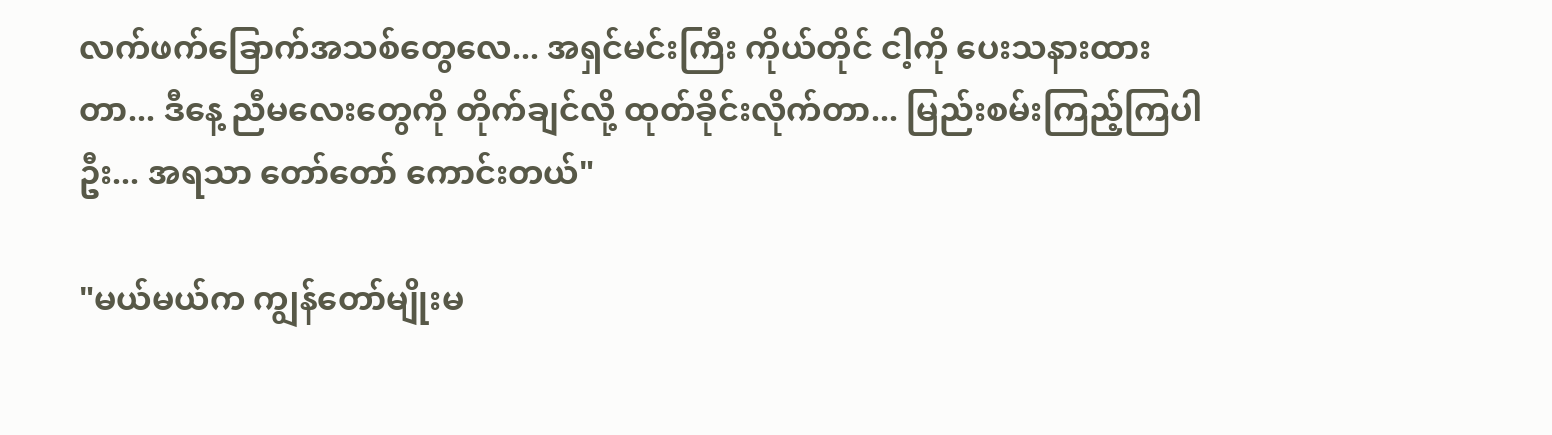လက်ဖက်ခြောက်အသစ်တွေလေ... အရှင်မင်းကြီး ကိုယ်တိုင် ငါ့ကို ပေးသနားထားတာ... ဒီနေ့ ညီမလေးတွေကို တိုက်ချင်လို့ ထုတ်ခိုင်းလိုက်တာ... မြည်းစမ်းကြည့်ကြပါဦး... အရသာ တော်တော် ကောင်းတယ်"

"မယ်မယ်က ကျွန်တော်မျိုးမ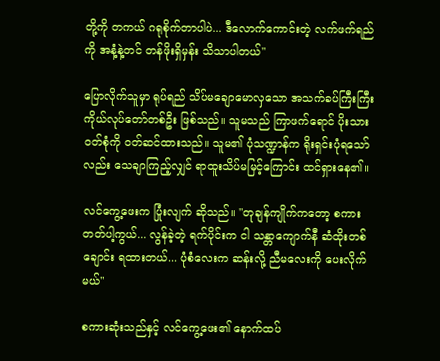တို့ကို တကယ် ဂရုစိုက်တာပါပဲ... ဒီလောက်ကောင်းတဲ့ လက်ဖက်ရည်ကို အနံ့နဲ့တင် တန်ဖိုးရှိမှန်း သိသာပါတယ်"

ပြောလိုက်သူမှာ ရုပ်ရည် သိပ်မချောမောလှသော အသက်ခပ်ကြီးကြီး ကိုယ်လုပ်တော်တစ်ဦး ဖြစ်သည်။ သူမသည် ကြာဖက်ရောင် ပိုးသားဝတ်စုံကို ဝတ်ဆင်ထားသည်။ သူမ၏ ပုံသဏ္ဍာန်က ရိုးရှင်းပုံရသော်လည်း သေချာကြည့်လျှင် ရာထူးသိပ်မမြင့်ကြောင်း ထင်ရှားနေ၏။

လင်ကွေ့ဖေးက ပြုံးလျက် ဆိုသည်။ "တုချန်ကျိုက်ကတော့ စကားတတ်ပါ့ကွယ်... လွန်ခဲ့တဲ့ ရက်ပိုင်းက ငါ သန္တာကျောက်နီ ဆံထိုးတစ်ချောင်း ရထားတယ်... ပုံစံလေးက ဆန်းလို့ ညီမလေးကို ပေးလိုက်မယ်"

စကားဆုံးသည်နှင့် လင်ကွေ့ဖေး၏ နောက်ထပ်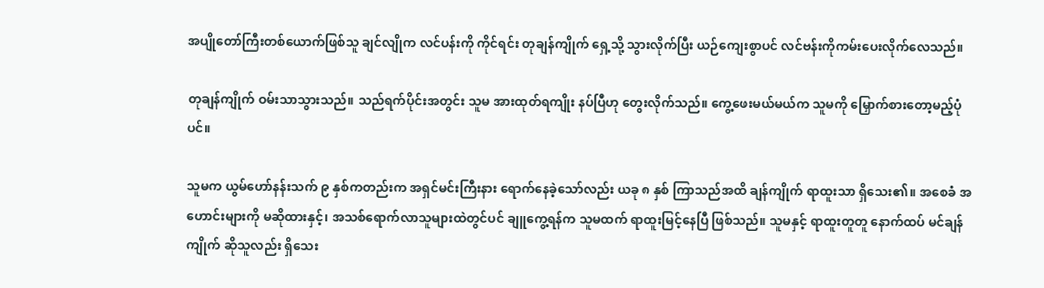အပျိုတော်ကြီးတစ်ယောက်ဖြစ်သူ ချင်လျိုက လင်ပန်းကို ကိုင်ရင်း တုချန်ကျိုက် ရှေ့သို့ သွားလိုက်ပြီး ယဉ်ကျေးစွာပင် လင်ဗန်းကိုကမ်းပေးလိုက်လေသည်။

တုချန်ကျိုက် ဝမ်းသာသွားသည်။ သည်ရက်ပိုင်းအတွင်း သူမ အားထုတ်ရကျိုး နပ်ပြီဟု တွေးလိုက်သည်။ ကွေ့ဖေးမယ်မယ်က သူမကို မြှောက်စားတော့မည့်ပုံပင်။

သူမက ယွမ်ဟော်နန်းသက် ၉ နှစ်ကတည်းက အရှင်မင်းကြီးနား ရောက်နေခဲ့သော်လည်း ယခု ၈ နှစ် ကြာသည်အထိ ချန်ကျိုက် ရာထူးသာ ရှိသေး၏။ အစေခံ အဟောင်းများကို မဆိုထားနှင့်၊ အသစ်ရောက်လာသူများထဲတွင်ပင် ချူကွေ့ရန်က သူမထက် ရာထူးမြင့်နေပြီ ဖြစ်သည်။ သူမနှင့် ရာထူးတူတူ နောက်ထပ် မင်ချန်ကျိုက် ဆိုသူလည်း ရှိသေး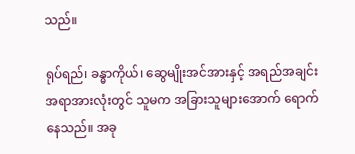သည်။

ရုပ်ရည်၊ ခန္ဓာကိုယ်၊ ဆွေမျိုးအင်အားနှင့် အရည်အချင်း အရာအားလုံးတွင် သူမက အခြားသူများအောက် ရောက်နေသည်။ အခု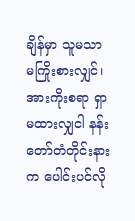ချိန်မှာ သူမသာ မကြိုးစားလျှင်၊ အားကိုးစရာ ရှာမထားလျှငါ နန်းတော်တံတိုင်းနားက ပေါင်းပင်လို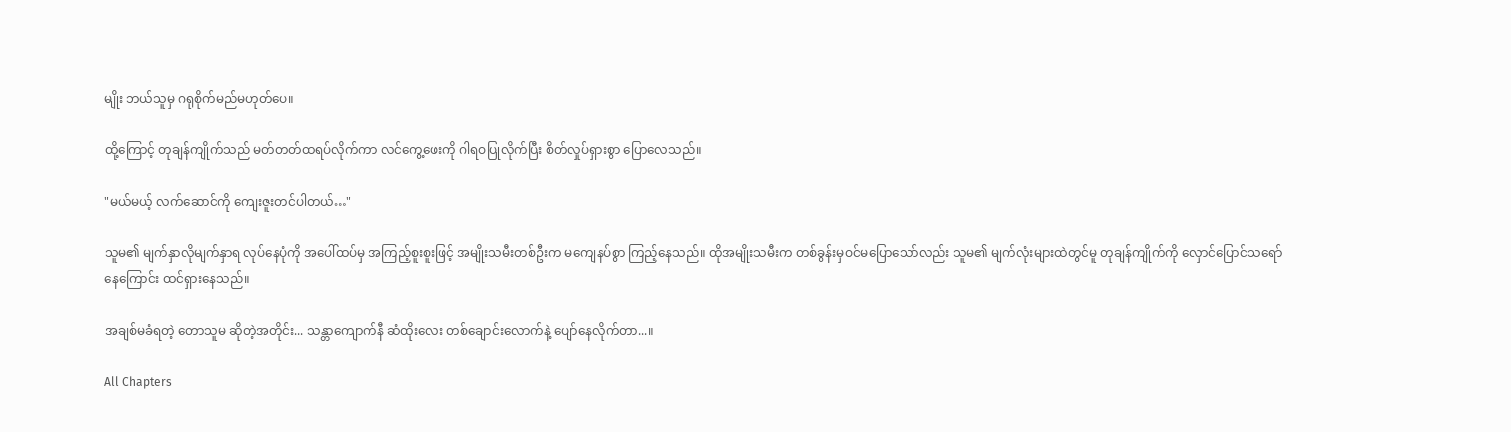မျိုး ဘယ်သူမှ ဂရုစိုက်မည်မဟုတ်ပေ။

ထို့ကြောင့် တုချန်ကျိုက်သည် မတ်တတ်ထရပ်လိုက်ကာ လင်ကွေ့ဖေးကို ဂါရဝပြုလိုက်ပြီး စိတ်လှုပ်ရှားစွာ ပြောလေသည်။

"မယ်မယ့် လက်ဆောင်ကို ကျေးဇူးတင်ပါတယ်…"

သူမ၏ မျက်နှာလိုမျက်နှာရ လုပ်နေပုံကို အပေါ်ထပ်မှ အကြည့်စူးစူးဖြင့် အမျိုးသမီးတစ်ဦးက မကျေနပ်စွာ ကြည့်နေသည်။ ထိုအမျိုးသမီးက တစ်ခွန်းမှဝင်မပြောသော်လည်း သူမ၏ မျက်လုံးများထဲတွင်မူ တုချန်ကျိုက်ကို လှောင်ပြောင်သရော်နေကြောင်း ထင်ရှားနေသည်။

အချစ်မခံရတဲ့ တောသူမ ဆိုတဲ့အတိုင်း... သန္တာကျောက်နီ ဆံထိုးလေး တစ်ချောင်းလောက်နဲ့ ပျော်နေလိုက်တာ...။

All Chapters